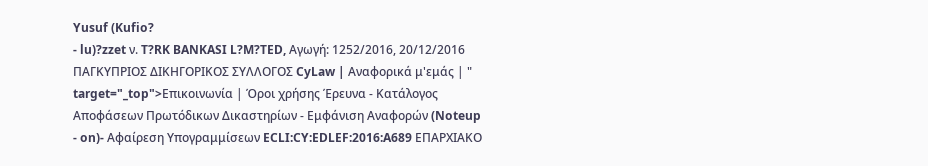Yusuf (Kufio?
- lu)?zzet ν. T?RK BANKASI L?M?TED, Αγωγή: 1252/2016, 20/12/2016 ΠΑΓΚΥΠΡΙΟΣ ΔΙΚΗΓΟΡΙΚΟΣ ΣΥΛΛΟΓΟΣ CyLaw | Αναφορικά μ'εμάς | " target="_top">Επικοινωνία | Όροι χρήσης Έρευνα - Κατάλογος Αποφάσεων Πρωτόδικων Δικαστηρίων - Εμφάνιση Αναφορών (Noteup
- on)- Αφαίρεση Υπογραμμίσεων ECLI:CY:EDLEF:2016:A689 ΕΠΑΡΧΙΑΚΟ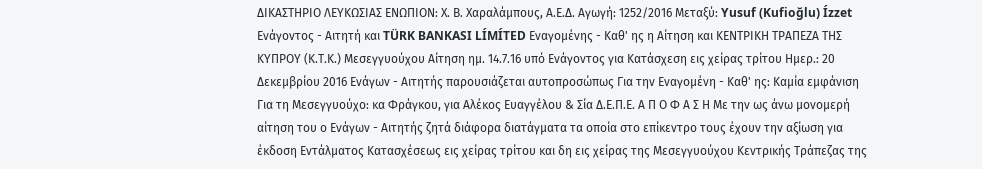ΔΙΚΑΣΤΗΡΙΟ ΛΕΥΚΩΣΙΑΣ ΕΝΩΠΙΟΝ: Χ. Β. Χαραλάμπους, Α.Ε.Δ. Αγωγή: 1252/2016 Μεταξύ: Yusuf (Kufioğlu) Ízzet Ενάγοντος - Αιτητή και TÜRK BANKASI LÍMÍTED Εναγομένης - Καθ' ης η Αίτηση και ΚΕΝΤΡΙΚΗ ΤΡΑΠΕΖΑ ΤΗΣ ΚΥΠΡΟΥ (Κ.Τ.Κ.) Μεσεγγυούχου Αίτηση ημ. 14.7.16 υπό Ενάγοντος για Κατάσχεση εις χείρας τρίτου Ημερ.: 20 Δεκεμβρίου 2016 Ενάγων - Αιτητής παρουσιάζεται αυτοπροσώπως Για την Εναγομένη - Καθ' ης: Καμία εμφάνιση Για τη Μεσεγγυούχο: κα Φράγκου, για Αλέκος Ευαγγέλου & Σία Δ.Ε.Π.Ε. Α Π Ο Φ Α Σ Η Με την ως άνω μονομερή αίτηση του ο Ενάγων - Αιτητής ζητά διάφορα διατάγματα τα οποία στο επίκεντρο τους έχουν την αξίωση για έκδοση Εντάλματος Κατασχέσεως εις χείρας τρίτου και δη εις χείρας της Μεσεγγυούχου Κεντρικής Τράπεζας της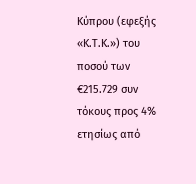Κύπρου (εφεξής «Κ.Τ.Κ.») του ποσού των €215.729 συν τόκους προς 4% ετησίως από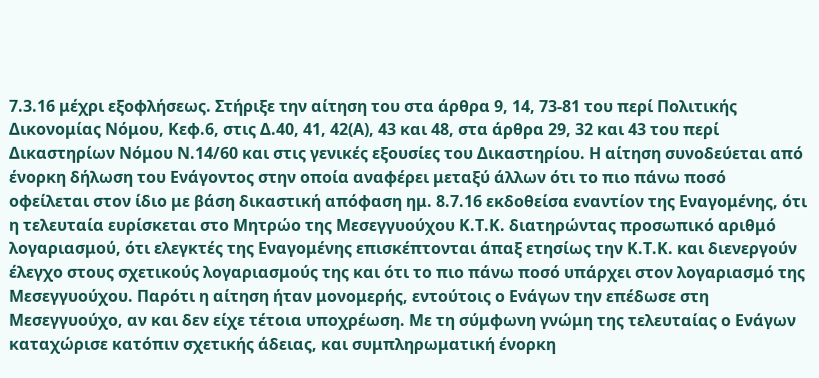7.3.16 μέχρι εξοφλήσεως. Στήριξε την αίτηση του στα άρθρα 9, 14, 73-81 του περί Πολιτικής Δικονομίας Νόμου, Κεφ.6, στις Δ.40, 41, 42(Α), 43 και 48, στα άρθρα 29, 32 και 43 του περί Δικαστηρίων Νόμου Ν.14/60 και στις γενικές εξουσίες του Δικαστηρίου. Η αίτηση συνοδεύεται από ένορκη δήλωση του Ενάγοντος στην οποία αναφέρει μεταξύ άλλων ότι το πιο πάνω ποσό οφείλεται στον ίδιο με βάση δικαστική απόφαση ημ. 8.7.16 εκδοθείσα εναντίον της Εναγομένης, ότι η τελευταία ευρίσκεται στο Μητρώο της Μεσεγγυούχου Κ.Τ.Κ. διατηρώντας προσωπικό αριθμό λογαριασμού, ότι ελεγκτές της Εναγομένης επισκέπτονται άπαξ ετησίως την Κ.Τ.Κ. και διενεργούν έλεγχο στους σχετικούς λογαριασμούς της και ότι το πιο πάνω ποσό υπάρχει στον λογαριασμό της Μεσεγγυούχου. Παρότι η αίτηση ήταν μονομερής, εντούτοις ο Ενάγων την επέδωσε στη Μεσεγγυούχο, αν και δεν είχε τέτοια υποχρέωση. Με τη σύμφωνη γνώμη της τελευταίας ο Ενάγων καταχώρισε κατόπιν σχετικής άδειας, και συμπληρωματική ένορκη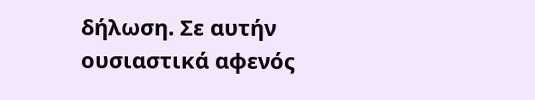δήλωση. Σε αυτήν ουσιαστικά αφενός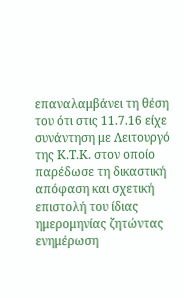επαναλαμβάνει τη θέση του ότι στις 11.7.16 είχε συνάντηση με Λειτουργό της Κ.Τ.Κ. στον οποίο παρέδωσε τη δικαστική απόφαση και σχετική επιστολή του ίδιας ημερομηνίας ζητώντας ενημέρωση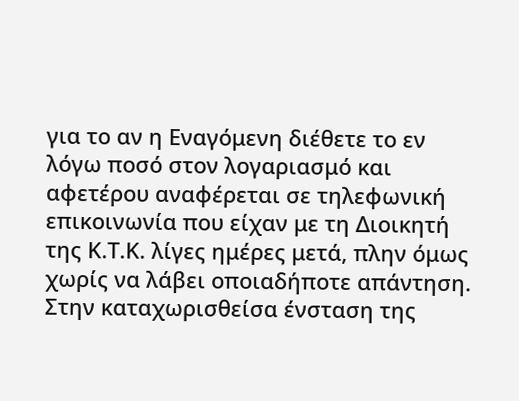για το αν η Εναγόμενη διέθετε το εν λόγω ποσό στον λογαριασμό και αφετέρου αναφέρεται σε τηλεφωνική επικοινωνία που είχαν με τη Διοικητή της Κ.Τ.Κ. λίγες ημέρες μετά, πλην όμως χωρίς να λάβει οποιαδήποτε απάντηση. Στην καταχωρισθείσα ένσταση της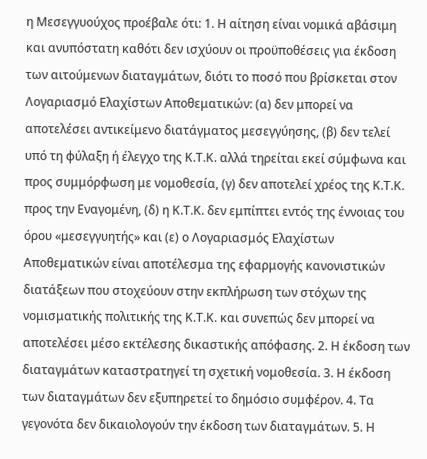η Μεσεγγυούχος προέβαλε ότι: 1. Η αίτηση είναι νομικά αβάσιμη και ανυπόστατη καθότι δεν ισχύουν οι προϋποθέσεις για έκδοση των αιτούμενων διαταγμάτων, διότι το ποσό που βρίσκεται στον Λογαριασμό Ελαχίστων Αποθεματικών: (α) δεν μπορεί να αποτελέσει αντικείμενο διατάγματος μεσεγγύησης, (β) δεν τελεί υπό τη φύλαξη ή έλεγχο της Κ.Τ.Κ. αλλά τηρείται εκεί σύμφωνα και προς συμμόρφωση με νομοθεσία, (γ) δεν αποτελεί χρέος της Κ.Τ.Κ. προς την Εναγομένη, (δ) η Κ.Τ.Κ. δεν εμπίπτει εντός της έννοιας του όρου «μεσεγγυητής» και (ε) ο Λογαριασμός Ελαχίστων Αποθεματικών είναι αποτέλεσμα της εφαρμογής κανονιστικών διατάξεων που στοχεύουν στην εκπλήρωση των στόχων της νομισματικής πολιτικής της Κ.Τ.Κ. και συνεπώς δεν μπορεί να αποτελέσει μέσο εκτέλεσης δικαστικής απόφασης. 2. Η έκδοση των διαταγμάτων καταστρατηγεί τη σχετική νομοθεσία. 3. Η έκδοση των διαταγμάτων δεν εξυπηρετεί το δημόσιο συμφέρον. 4. Τα γεγονότα δεν δικαιολογούν την έκδοση των διαταγμάτων. 5. Η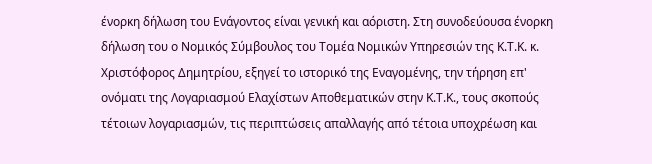ένορκη δήλωση του Ενάγοντος είναι γενική και αόριστη. Στη συνοδεύουσα ένορκη δήλωση του ο Νομικός Σύμβουλος του Τομέα Νομικών Υπηρεσιών της Κ.Τ.Κ. κ. Χριστόφορος Δημητρίου, εξηγεί το ιστορικό της Εναγομένης, την τήρηση επ' ονόματι της Λογαριασμού Ελαχίστων Αποθεματικών στην Κ.Τ.Κ., τους σκοπούς τέτοιων λογαριασμών, τις περιπτώσεις απαλλαγής από τέτοια υποχρέωση και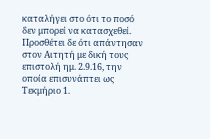καταλήγει στο ότι το ποσό δεν μπορεί να κατασχεθεί. Προσθέτει δε ότι απάντησαν στον Αιτητή με δική τους επιστολή ημ. 2.9.16, την οποία επισυνάπτει ως Τεκμήριο 1.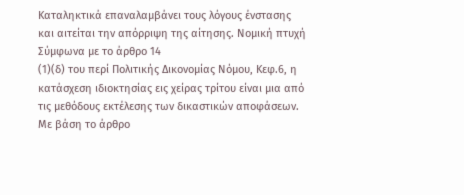Καταληκτικά επαναλαμβάνει τους λόγους ένστασης και αιτείται την απόρριψη της αίτησης. Νομική πτυχή Σύμφωνα με το άρθρο 14
(1)(δ) του περί Πολιτικής Δικονομίας Νόμου, Κεφ.6, η κατάσχεση ιδιοκτησίας εις χείρας τρίτου είναι μια από τις μεθόδους εκτέλεσης των δικαστικών αποφάσεων. Με βάση το άρθρο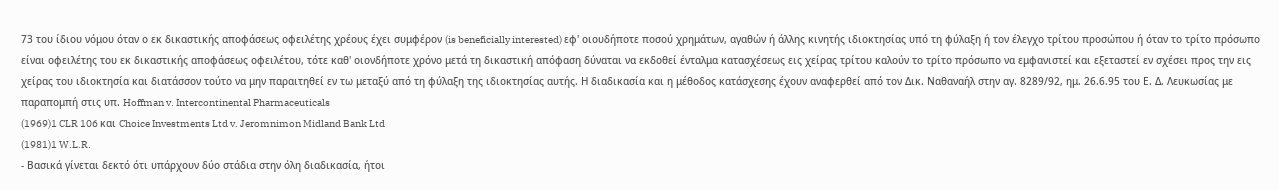73 του ίδιου νόμου όταν ο εκ δικαστικής αποφάσεως οφειλέτης χρέους έχει συμφέρον (is beneficially interested) εφ' οιουδήποτε ποσού χρημάτων, αγαθών ή άλλης κινητής ιδιοκτησίας υπό τη φύλαξη ή τον έλεγχο τρίτου προσώπου ή όταν το τρίτο πρόσωπο είναι οφειλέτης του εκ δικαστικής αποφάσεως οφειλέτου, τότε καθ' οιονδήποτε χρόνο μετά τη δικαστική απόφαση δύναται να εκδοθεί ένταλμα κατασχέσεως εις χείρας τρίτου καλούν το τρίτο πρόσωπο να εμφανιστεί και εξεταστεί εν σχέσει προς την εις χείρας του ιδιοκτησία και διατάσσον τούτο να μην παραιτηθεί εν τω μεταξύ από τη φύλαξη της ιδιοκτησίας αυτής. Η διαδικασία και η μέθοδος κατάσχεσης έχουν αναφερθεί από τον Δικ. Ναθαναήλ στην αγ. 8289/92, ημ. 26.6.95 του Ε. Δ. Λευκωσίας με παραπομπή στις υπ. Hoffman v. Intercontinental Pharmaceuticals
(1969)1 CLR 106 και Choice Investments Ltd v. Jeromnimon Midland Bank Ltd
(1981)1 W.L.R.
- Βασικά γίνεται δεκτό ότι υπάρχουν δύο στάδια στην όλη διαδικασία, ήτοι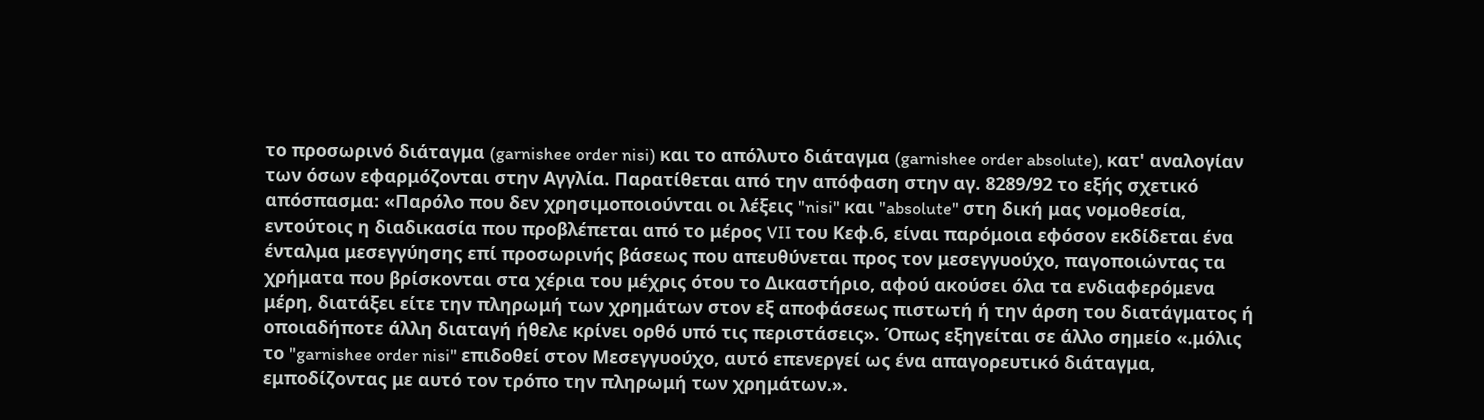το προσωρινό διάταγμα (garnishee order nisi) και το απόλυτο διάταγμα (garnishee order absolute), κατ' αναλογίαν των όσων εφαρμόζονται στην Αγγλία. Παρατίθεται από την απόφαση στην αγ. 8289/92 το εξής σχετικό απόσπασμα: «Παρόλο που δεν χρησιμοποιούνται οι λέξεις "nisi" και "absolute" στη δική μας νομοθεσία, εντούτοις η διαδικασία που προβλέπεται από το μέρος VII του Κεφ.6, είναι παρόμοια εφόσον εκδίδεται ένα ένταλμα μεσεγγύησης επί προσωρινής βάσεως που απευθύνεται προς τον μεσεγγυούχο, παγοποιώντας τα χρήματα που βρίσκονται στα χέρια του μέχρις ότου το Δικαστήριο, αφού ακούσει όλα τα ενδιαφερόμενα μέρη, διατάξει είτε την πληρωμή των χρημάτων στον εξ αποφάσεως πιστωτή ή την άρση του διατάγματος ή οποιαδήποτε άλλη διαταγή ήθελε κρίνει ορθό υπό τις περιστάσεις». Όπως εξηγείται σε άλλο σημείο «.μόλις το "garnishee order nisi" επιδοθεί στον Μεσεγγυούχο, αυτό επενεργεί ως ένα απαγορευτικό διάταγμα, εμποδίζοντας με αυτό τον τρόπο την πληρωμή των χρημάτων.».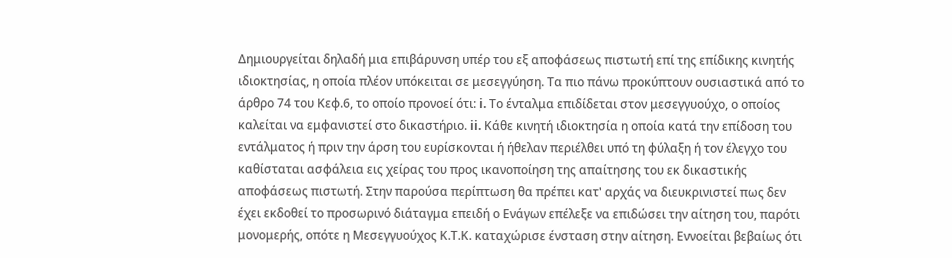Δημιουργείται δηλαδή μια επιβάρυνση υπέρ του εξ αποφάσεως πιστωτή επί της επίδικης κινητής ιδιοκτησίας, η οποία πλέον υπόκειται σε μεσεγγύηση. Τα πιο πάνω προκύπτουν ουσιαστικά από το άρθρο 74 του Κεφ.6, το οποίο προνοεί ότι: i. Το ένταλμα επιδίδεται στον μεσεγγυούχο, ο οποίος καλείται να εμφανιστεί στο δικαστήριο. ii. Κάθε κινητή ιδιοκτησία η οποία κατά την επίδοση του εντάλματος ή πριν την άρση του ευρίσκονται ή ήθελαν περιέλθει υπό τη φύλαξη ή τον έλεγχο του καθίσταται ασφάλεια εις χείρας του προς ικανοποίηση της απαίτησης του εκ δικαστικής αποφάσεως πιστωτή. Στην παρούσα περίπτωση θα πρέπει κατ' αρχάς να διευκρινιστεί πως δεν έχει εκδοθεί το προσωρινό διάταγμα επειδή ο Ενάγων επέλεξε να επιδώσει την αίτηση του, παρότι μονομερής, οπότε η Μεσεγγυούχος Κ.Τ.Κ. καταχώρισε ένσταση στην αίτηση. Εννοείται βεβαίως ότι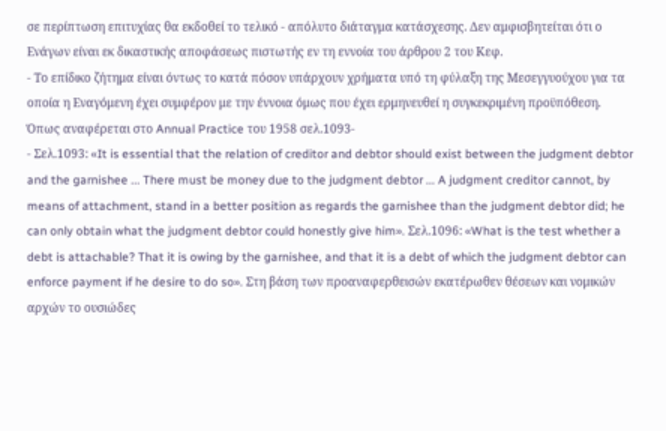σε περίπτωση επιτυχίας θα εκδοθεί το τελικό - απόλυτο διάταγμα κατάσχεσης. Δεν αμφισβητείται ότι ο Ενάγων είναι εκ δικαστικής αποφάσεως πιστωτής εν τη εννοία του άρθρου 2 του Κεφ.
- Το επίδικο ζήτημα είναι όντως το κατά πόσον υπάρχουν χρήματα υπό τη φύλαξη της Μεσεγγυούχου για τα οποία η Εναγόμενη έχει συμφέρον με την έννοια όμως που έχει ερμηνευθεί η συγκεκριμένη προϋπόθεση. Όπως αναφέρεται στο Annual Practice του 1958 σελ.1093-
- Σελ.1093: «It is essential that the relation of creditor and debtor should exist between the judgment debtor and the garnishee ... There must be money due to the judgment debtor ... A judgment creditor cannot, by means of attachment, stand in a better position as regards the garnishee than the judgment debtor did; he can only obtain what the judgment debtor could honestly give him». Σελ.1096: «What is the test whether a debt is attachable? That it is owing by the garnishee, and that it is a debt of which the judgment debtor can enforce payment if he desire to do so». Στη βάση των προαναφερθεισών εκατέρωθεν θέσεων και νομικών αρχών το ουσιώδες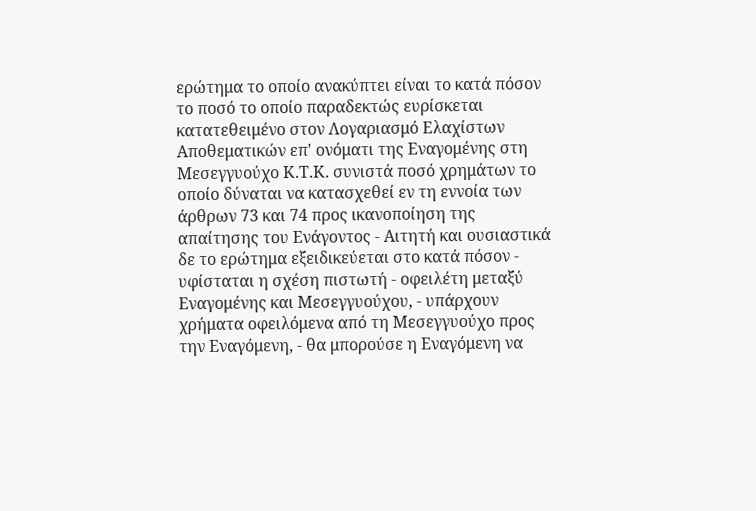ερώτημα το οποίο ανακύπτει είναι το κατά πόσον το ποσό το οποίο παραδεκτώς ευρίσκεται κατατεθειμένο στον Λογαριασμό Ελαχίστων Αποθεματικών επ' ονόματι της Εναγομένης στη Μεσεγγυούχο Κ.Τ.Κ. συνιστά ποσό χρημάτων το οποίο δύναται να κατασχεθεί εν τη εννοία των άρθρων 73 και 74 προς ικανοποίηση της απαίτησης του Ενάγοντος - Αιτητή και ουσιαστικά δε το ερώτημα εξειδικεύεται στο κατά πόσον - υφίσταται η σχέση πιστωτή - οφειλέτη μεταξύ Εναγομένης και Μεσεγγυούχου, - υπάρχουν χρήματα οφειλόμενα από τη Μεσεγγυούχο προς την Εναγόμενη, - θα μπορούσε η Εναγόμενη να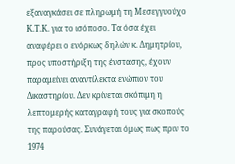εξαναγκάσει σε πληρωμή τη Μεσεγγυούχο Κ.Τ.Κ. για το ισόποσο. Τα όσα έχει αναφέρει ο ενόρκως δηλών κ. Δημητρίου, προς υποστήριξη της ένστασης, έχουν παραμείνει αναντίλεκτα ενώπιον του Δικαστηρίου. Δεν κρίνεται σκόπιμη η λεπτομερής καταγραφή τους για σκοπούς της παρούσας. Συνάγεται όμως πως πριν το 1974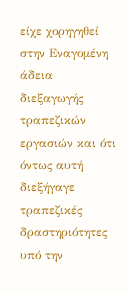είχε χορηγηθεί στην Εναγομένη άδεια διεξαγωγής τραπεζικών εργασιών και ότι όντως αυτή διεξήγαγε τραπεζικές δραστηριότητες υπό την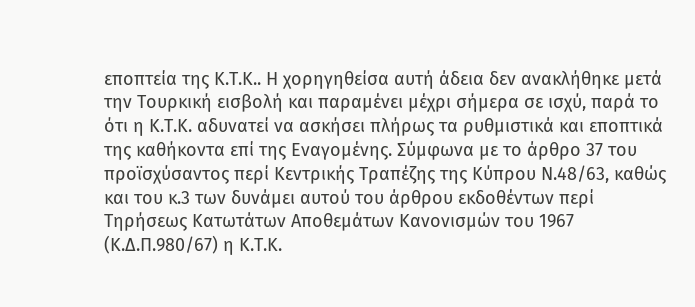εποπτεία της Κ.Τ.Κ.. Η χορηγηθείσα αυτή άδεια δεν ανακλήθηκε μετά την Τουρκική εισβολή και παραμένει μέχρι σήμερα σε ισχύ, παρά το ότι η Κ.Τ.Κ. αδυνατεί να ασκήσει πλήρως τα ρυθμιστικά και εποπτικά της καθήκοντα επί της Εναγομένης. Σύμφωνα με το άρθρο 37 του προϊσχύσαντος περί Κεντρικής Τραπέζης της Κύπρου Ν.48/63, καθώς και του κ.3 των δυνάμει αυτού του άρθρου εκδοθέντων περί Τηρήσεως Κατωτάτων Αποθεμάτων Κανονισμών του 1967 (Κ.Δ.Π.980/67) η Κ.Τ.Κ.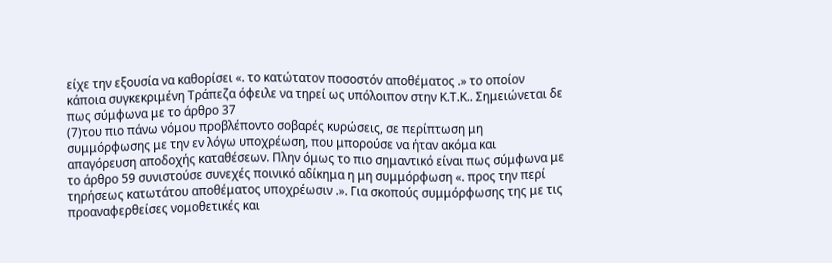είχε την εξουσία να καθορίσει «. το κατώτατον ποσοστόν αποθέματος .» το οποίον κάποια συγκεκριμένη Τράπεζα όφειλε να τηρεί ως υπόλοιπον στην Κ.Τ.Κ.. Σημειώνεται δε πως σύμφωνα με το άρθρο 37
(7)του πιο πάνω νόμου προβλέποντο σοβαρές κυρώσεις, σε περίπτωση μη συμμόρφωσης με την εν λόγω υποχρέωση, που μπορούσε να ήταν ακόμα και απαγόρευση αποδοχής καταθέσεων. Πλην όμως το πιο σημαντικό είναι πως σύμφωνα με το άρθρο 59 συνιστούσε συνεχές ποινικό αδίκημα η μη συμμόρφωση «. προς την περί τηρήσεως κατωτάτου αποθέματος υποχρέωσιν .». Για σκοπούς συμμόρφωσης της με τις προαναφερθείσες νομοθετικές και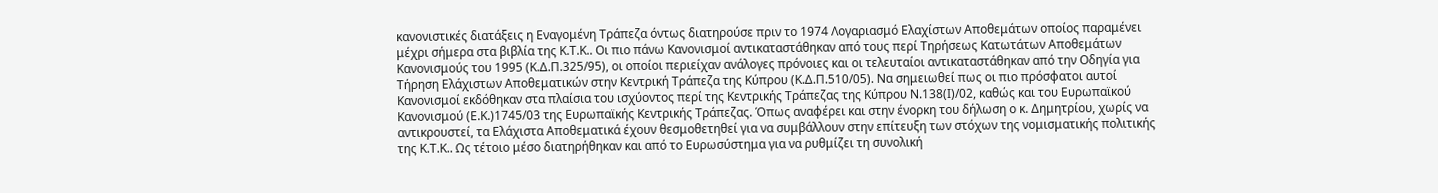κανονιστικές διατάξεις η Εναγομένη Τράπεζα όντως διατηρούσε πριν το 1974 Λογαριασμό Ελαχίστων Αποθεμάτων οποίος παραμένει μέχρι σήμερα στα βιβλία της Κ.Τ.Κ.. Οι πιο πάνω Κανονισμοί αντικαταστάθηκαν από τους περί Τηρήσεως Κατωτάτων Αποθεμάτων Κανονισμούς του 1995 (Κ.Δ.Π.325/95), οι οποίοι περιείχαν ανάλογες πρόνοιες και οι τελευταίοι αντικαταστάθηκαν από την Οδηγία για Τήρηση Ελάχιστων Αποθεματικών στην Κεντρική Τράπεζα της Κύπρου (Κ.Δ.Π.510/05). Να σημειωθεί πως οι πιο πρόσφατοι αυτοί Κανονισμοί εκδόθηκαν στα πλαίσια του ισχύοντος περί της Κεντρικής Τράπεζας της Κύπρου Ν.138(Ι)/02, καθώς και του Ευρωπαϊκού Κανονισμού (Ε.Κ.)1745/03 της Ευρωπαϊκής Κεντρικής Τράπεζας. Όπως αναφέρει και στην ένορκη του δήλωση ο κ. Δημητρίου, χωρίς να αντικρουστεί, τα Ελάχιστα Αποθεματικά έχουν θεσμοθετηθεί για να συμβάλλουν στην επίτευξη των στόχων της νομισματικής πολιτικής της Κ.Τ.Κ.. Ως τέτοιο μέσο διατηρήθηκαν και από το Ευρωσύστημα για να ρυθμίζει τη συνολική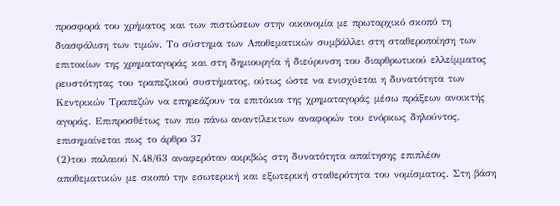προσφορά του χρήματος και των πιστώσεων στην οικονομία με πρωταρχικό σκοπό τη διασφάλιση των τιμών. Το σύστημα των Αποθεματικών συμβάλλει στη σταθεροποίηση των επιτοκίων της χρηματαγοράς και στη δημιουργία ή διεύρυνση του διαρθρωτικού ελλείμματος ρευστότητας του τραπεζικού συστήματος, ούτως ώστε να ενισχύεται η δυνατότητα των Κεντρικών Τραπεζών να επηρεάζουν τα επιτόκια της χρηματαγοράς μέσω πράξεων ανοικτής αγοράς. Επιπροσθέτως των πιο πάνω αναντίλεκτων αναφορών του ενόρκως δηλούντος, επισημαίνεται πως το άρθρο 37
(2)του παλαιού Ν.48/63 αναφερόταν ακριβώς στη δυνατότητα απαίτησης επιπλέον αποθεματικών με σκοπό την εσωτερική και εξωτερική σταθερότητα του νομίσματος. Στη βάση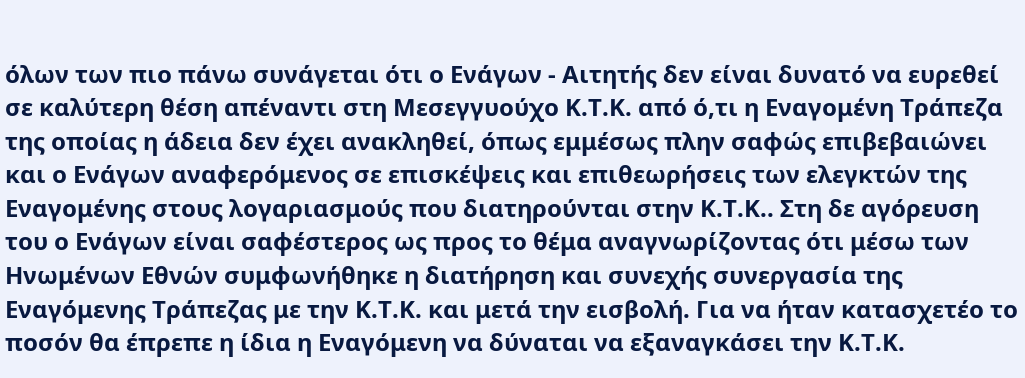όλων των πιο πάνω συνάγεται ότι ο Ενάγων - Αιτητής δεν είναι δυνατό να ευρεθεί σε καλύτερη θέση απέναντι στη Μεσεγγυούχο Κ.Τ.Κ. από ό,τι η Εναγομένη Τράπεζα της οποίας η άδεια δεν έχει ανακληθεί, όπως εμμέσως πλην σαφώς επιβεβαιώνει και ο Ενάγων αναφερόμενος σε επισκέψεις και επιθεωρήσεις των ελεγκτών της Εναγομένης στους λογαριασμούς που διατηρούνται στην Κ.Τ.Κ.. Στη δε αγόρευση του ο Ενάγων είναι σαφέστερος ως προς το θέμα αναγνωρίζοντας ότι μέσω των Ηνωμένων Εθνών συμφωνήθηκε η διατήρηση και συνεχής συνεργασία της Εναγόμενης Τράπεζας με την Κ.Τ.Κ. και μετά την εισβολή. Για να ήταν κατασχετέο το ποσόν θα έπρεπε η ίδια η Εναγόμενη να δύναται να εξαναγκάσει την Κ.Τ.Κ.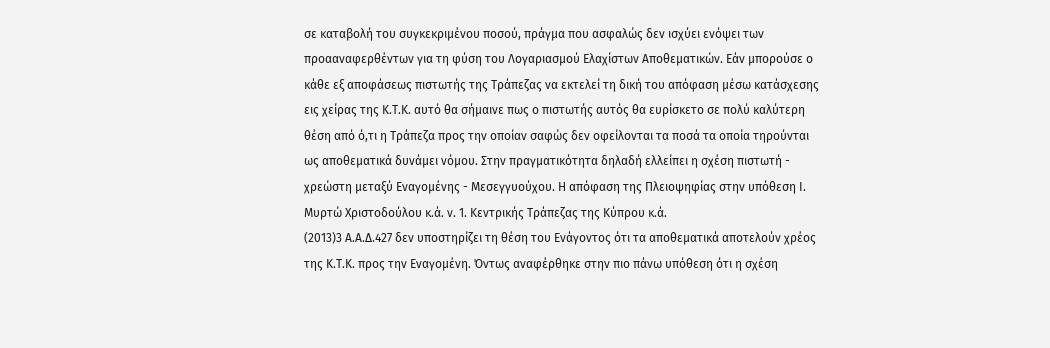σε καταβολή του συγκεκριμένου ποσού, πράγμα που ασφαλώς δεν ισχύει ενόψει των προααναφερθέντων για τη φύση του Λογαριασμού Ελαχίστων Αποθεματικών. Εάν μπορούσε ο κάθε εξ αποφάσεως πιστωτής της Τράπεζας να εκτελεί τη δική του απόφαση μέσω κατάσχεσης εις χείρας της Κ.Τ.Κ. αυτό θα σήμαινε πως ο πιστωτής αυτός θα ευρίσκετο σε πολύ καλύτερη θέση από ό,τι η Τράπεζα προς την οποίαν σαφώς δεν οφείλονται τα ποσά τα οποία τηρούνται ως αποθεματικά δυνάμει νόμου. Στην πραγματικότητα δηλαδή ελλείπει η σχέση πιστωτή - χρεώστη μεταξύ Εναγομένης - Μεσεγγυούχου. Η απόφαση της Πλειοψηφίας στην υπόθεση Ι. Μυρτώ Χριστοδούλου κ.ά. ν. 1. Κεντρικής Τράπεζας της Κύπρου κ.ά.
(2013)3 Α.Α.Δ.427 δεν υποστηρίζει τη θέση του Ενάγοντος ότι τα αποθεματικά αποτελούν χρέος της Κ.Τ.Κ. προς την Εναγομένη. Όντως αναφέρθηκε στην πιο πάνω υπόθεση ότι η σχέση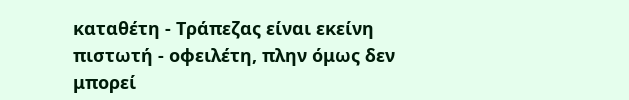καταθέτη - Τράπεζας είναι εκείνη πιστωτή - οφειλέτη, πλην όμως δεν μπορεί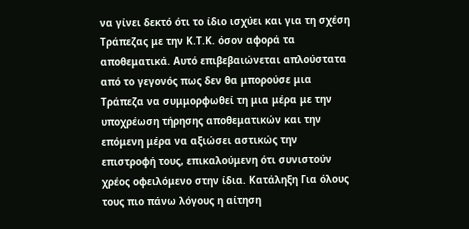να γίνει δεκτό ότι το ίδιο ισχύει και για τη σχέση Τράπεζας με την Κ.Τ.Κ. όσον αφορά τα αποθεματικά. Αυτό επιβεβαιώνεται απλούστατα από το γεγονός πως δεν θα μπορούσε μια Τράπεζα να συμμορφωθεί τη μια μέρα με την υποχρέωση τήρησης αποθεματικών και την επόμενη μέρα να αξιώσει αστικώς την επιστροφή τους, επικαλούμενη ότι συνιστούν χρέος οφειλόμενο στην ίδια. Κατάληξη Για όλους τους πιο πάνω λόγους η αίτηση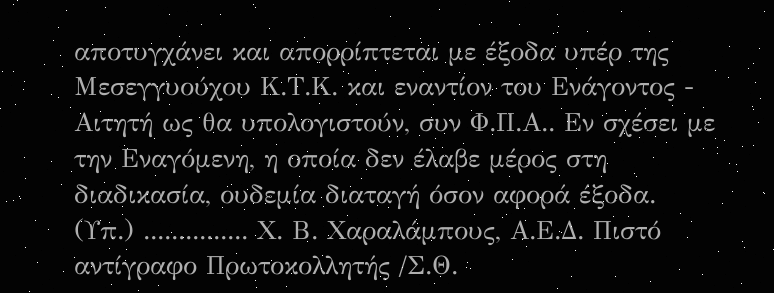αποτυγχάνει και απορρίπτεται με έξοδα υπέρ της Μεσεγγυούχου Κ.Τ.Κ. και εναντίον του Ενάγοντος - Αιτητή ως θα υπολογιστούν, συν Φ.Π.Α.. Εν σχέσει με την Εναγόμενη, η οποία δεν έλαβε μέρος στη διαδικασία, ουδεμία διαταγή όσον αφορά έξοδα. (Υπ.) ............... Χ. Β. Χαραλάμπους, Α.Ε.Δ. Πιστό αντίγραφο Πρωτοκολλητής /Σ.Θ.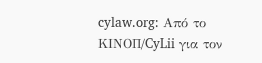cylaw.org: Από το ΚΙΝOΠ/CyLii για τον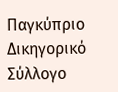Παγκύπριο Δικηγορικό Σύλλογο